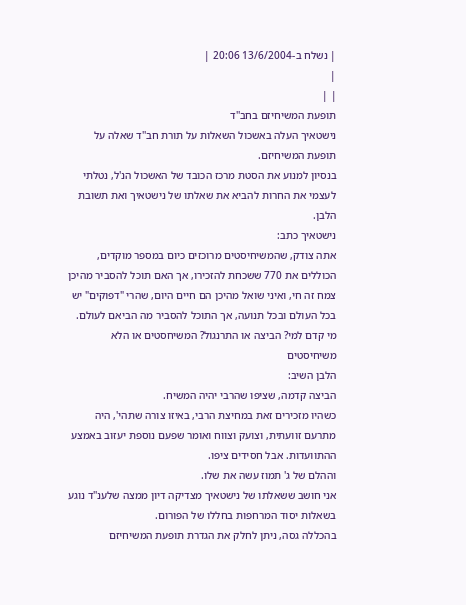| נשלח ב-13/6/2004 20:06 |
|
| |
תופעת המשיחיזם בחב''ד
נישטאיך העלה באשכול השאלות על תורת חב''ד שאלה על תופעת המשיחיזם.
בנסיון למנוע את הסטת מרכז הכובד של האשכול הנ'ל, נטלתי לעצמי את החרות להביא את שאלתו של נישטאיך ואת תשובת הלבן.
נישטאיך כתב:
אתה צודק, שהמשיחיסטים מרוכזים כיום במספר מוקדים, הכוללים את 770 ששכחת להזכירו, אך האם תוכל להסביר מהיכן צמח זה חי, ואיני שואל מהיכן הם חיים היום, שהרי "דפוקים" יש בכל העולם ובכל תנועה, אך התוכל להסביר מה הביאם לעולם.
מי קדם למי? הביצה או התרנגול? המשיחסטים או הלא משיחיסטים
הלבן השיב:
הביצה קדמה, שציפו שהרבי יהיה המשיח.
כשהיו מזכירים זאת במחיצת הרבי, באיזו צורה שתהי', היה מתרעם זוועתית, וצועק וצווח ואומר שפעם נוספת יעזוב באמצע ההתוועדות. אבל חסידים ציפו.
וההלם של ג' תמוז עשה את שלו.
אני חושב ששאלתו של נישטאיך מצדיקה דיון ממצה שלענ''ד נוגע בשאלות יסוד המרחפות בחללו של הפורום.
בהכללה גסה, ניתן לחלק את הגדרת תופעת המשיחיזם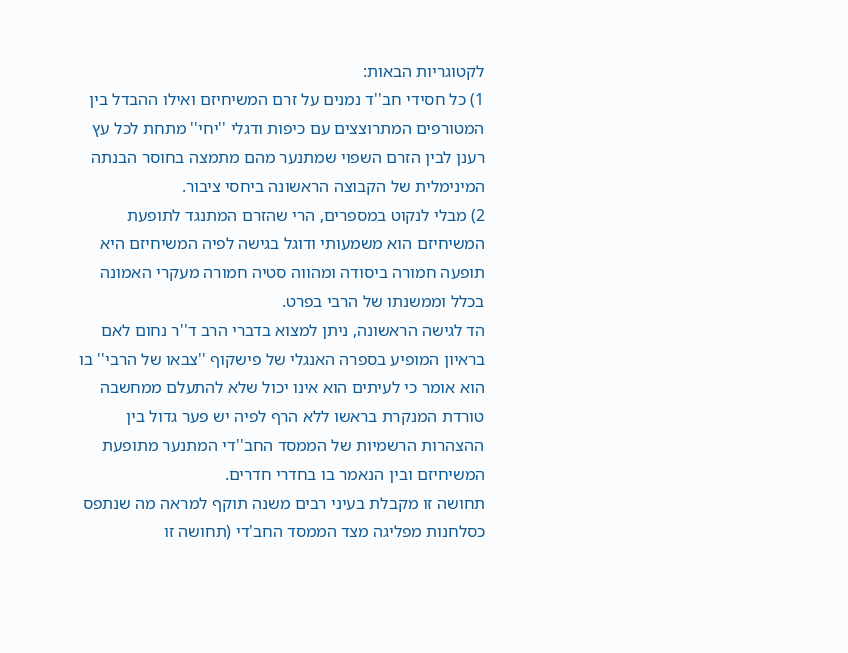לקטוגריות הבאות:
1) כל חסידי חב''ד נמנים על זרם המשיחיזם ואילו ההבדל בין המטורפים המתרוצצים עם כיפות ודגלי ''יחי'' מתחת לכל עץ רענן לבין הזרם השפוי שמתנער מהם מתמצה בחוסר הבנתה המינימלית של הקבוצה הראשונה ביחסי ציבור.
2) מבלי לנקוט במספרים, הרי שהזרם המתנגד לתופעת המשיחיזם הוא משמעותי ודוגל בגישה לפיה המשיחיזם היא תופעה חמורה ביסודה ומהווה סטיה חמורה מעקרי האמונה בכלל וממשנתו של הרבי בפרט.
הד לגישה הראשונה, ניתן למצוא בדברי הרב ד''ר נחום לאם בראיון המופיע בספרה האנגלי של פישקוף ''צבאו של הרבי'' בו הוא אומר כי לעיתים הוא אינו יכול שלא להתעלם ממחשבה טורדת המנקרת בראשו ללא הרף לפיה יש פער גדול בין ההצהרות הרשמיות של הממסד החב''די המתנער מתופעת המשיחיזם ובין הנאמר בו בחדרי חדרים.
תחושה זו מקבלת בעיני רבים משנה תוקף למראה מה שנתפס כסלחנות מפליגה מצד הממסד החב'די (תחושה זו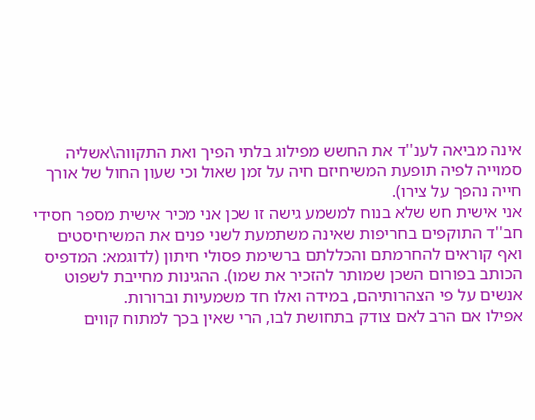אינה מביאה לענ''ד את החשש מפילוג בלתי הפיך ואת התקווה\אשליה סמוייה לפיה תופעת המשיחיזם חיה על זמן שאול וכי שעון החול של אורך חייה נהפך על צירו).
אני אישית חש שלא בנוח למשמע גישה זו שכן אני מכיר אישית מספר חסידי חב''ד התוקפים בחריפות שאינה משתמעת לשני פנים את המשיחיסטים ואף קוראים להחרמתם והכללתם ברשימת פסולי חיתון (לדוגמא: המדפיס הכותב בפורום השכן שמותר להזכיר את שמו). ההגינות מחייבת לשפוט אנשים על פי הצהרותיהם, במידה ואלו חד משמעיות וברורות.
אפילו אם הרב לאם צודק בתחושת לבו, הרי שאין בכך למתוח קווים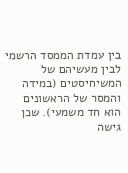בין עמדת הממסד הרשמי לבין מעשיהם של המשיחיסטים (במידה והמסר של הראשונים הוא חד משמעי). שכן גישה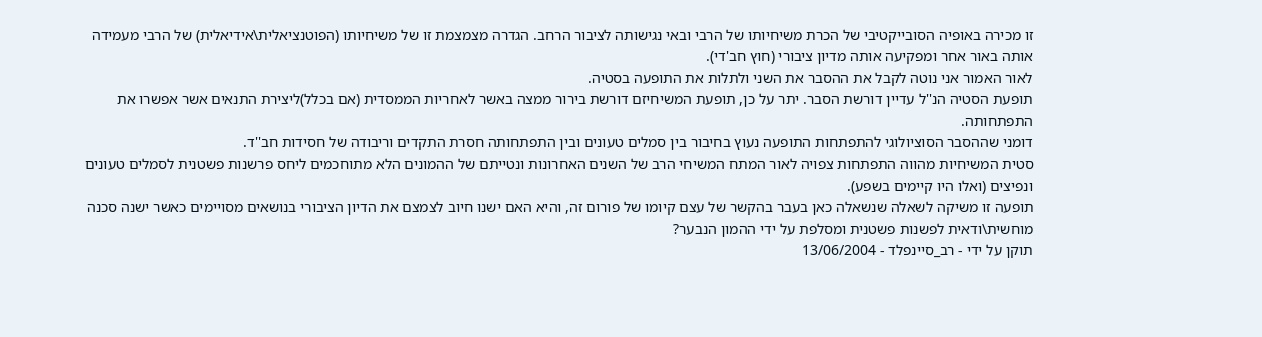זו מכירה באופיה הסובייקטיבי של הכרת משיחיותו של הרבי ובאי נגישותה לציבור הרחב. הגדרה מצמצמת זו של משיחיותו (הפוטנציאלית\אידיאלית) של הרבי מעמידה אותה באור אחר ומפקיעה אותה מדיון ציבורי (חוץ חב'די).
לאור האמור אני נוטה לקבל את ההסבר את השני ולתלות את התופעה בסטיה.
תופעת הסטיה הנ''ל עדיין דורשת הסבר. יתר על כן, תופעת המשיחיזם דורשת בירור ממצה באשר לאחריות הממסדית (אם בכלל)ליצירת התנאים אשר אפשרו את התפתחותה.
דומני שההסבר הסוציולוגי להתפתחות התופעה נעוץ בחיבור בין סמלים טעונים ובין התפתחותה חסרת התקדים וריבודה של חסידות חב''ד.
סטית המשיחיות מהווה התפתחות צפויה לאור המתח המשיחי הרב של השנים האחרונות ונטייתם של ההמונים הלא מתוחכמים ליחס פרשנות פשטנית לסמלים טעונים ונפיצים (ואלו היו קיימים בשפע).
תופעה זו משיקה לשאלה שנשאלה כאן בעבר בהקשר של עצם קיומו של פורום זה, והיא האם ישנו חיוב לצמצם את הדיון הציבורי בנושאים מסויימים כאשר ישנה סכנה מוחשית\ודאית לפשנות פשטנית ומסלפת על ידי ההמון הנבער?
תוקן על ידי - רב_סיינפלד - 13/06/2004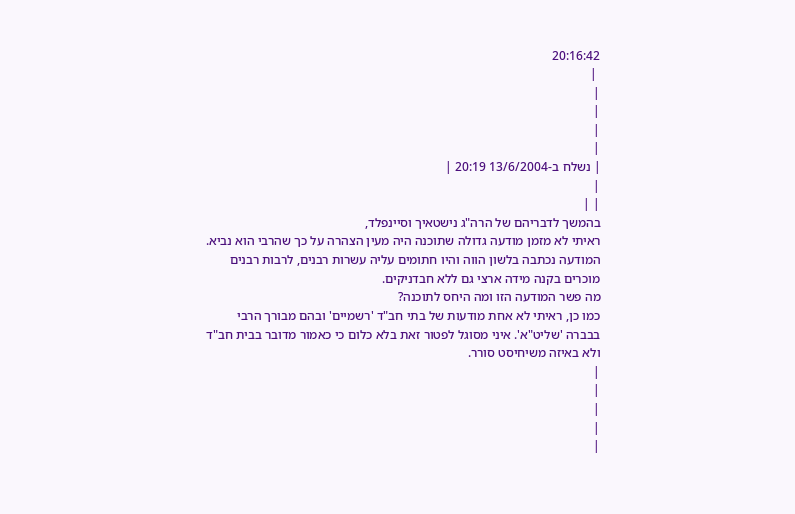20:16:42
 |
|
|
|
|
| נשלח ב-13/6/2004 20:19 |
|
| |
בהמשך לדבריהם של הרה"ג נישטאיך וסיינפלד,
ראיתי לא מזמן מודעה גדולה שתוכנה היה מעין הצהרה על כך שהרבי הוא נביא. המודעה נכתבה בלשון הווה והיו חתומים עליה עשרות רבנים, לרבות רבנים מוכרים בקנה מידה ארצי גם ללא חבדניקים.
מה פשר המודעה הזו ומה היחס לתוכנה?
כמו כן, ראיתי לא אחת מודעות של בתי חב"ד 'רשמיים' ובהם מבורך הרבי בבברה 'שליט"א'. איני מסוגל לפטור זאת בלא כלום כי כאמור מדובר בבית חב"ד ולא באיזה משיחיסט סורר.
|
|
|
|
|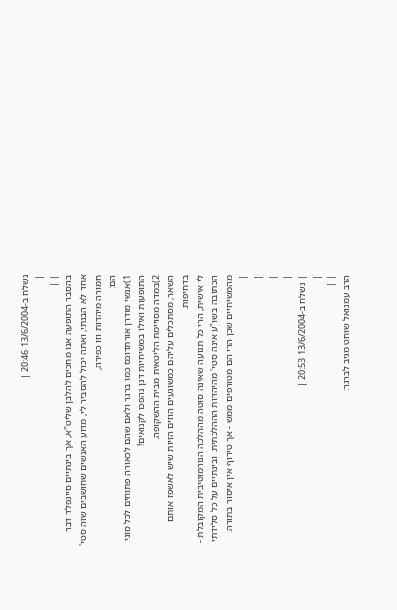נשלח ב-13/6/2004 20:46 |
|
| |
בהסבר התופעה אנו מחכים להלבן שליט"א, אך בינתיים סיינפלד דבר אחד לא הבנתי, ואתה יכול להסביר לי, מדוע האנשים שחושבים שזה סטי' חמורה מיהדות וזו כפירה,
הם:
1)אנשי מודרן אורתדוכס כמו ברגר ולאם שהם לכאורה פתוחים לכל סוגי התופעות ואילו במשיחיות דנן נהפכו לקנואים!
2)במדה מסויימת הליטאית מבית ההשקופה.
השאר, מסתכלים עליהם כמשוגעים הוזים הזיות שיש לאשפז אותם בדחיפות.
לי אישית, הרי כל תנועה שאינה סוטה מההלכה הנורמוטיבית המקובלת - הכתובה בשו"ע אינה סטי' מהיהדות הההלכתית. ובינתיים על כל סלידתי מהמשיחיים שכן הרי הם מטורפים ממש - אך טירוף אין איסור בתורה.
|
|
|
|
| נשלח ב-13/6/2004 20:53 |
|
| |
הרב עמנואל שוחט מגיב לברגר: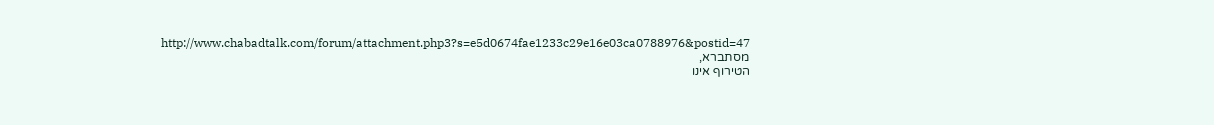http://www.chabadtalk.com/forum/attachment.php3?s=e5d0674fae1233c29e16e03ca0788976&postid=47
מסתברא,
הטירוף אינו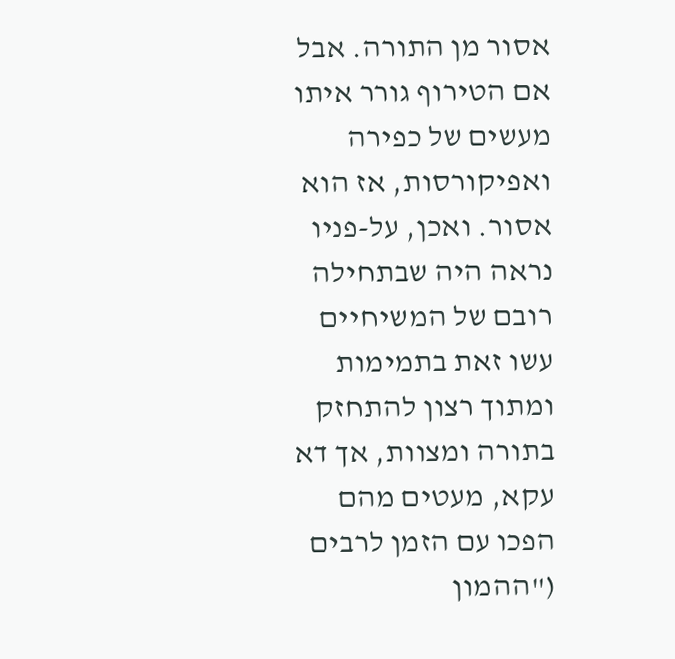אסור מן התורה. אבל אם הטירוף גורר איתו מעשים של כפירה ואפיקורסות, אז הוא אסור. ואכן, על-פניו נראה היה שבתחילה רובם של המשיחיים עשו זאת בתמימות ומתוך רצון להתחזק בתורה ומצוות, אך דא עקא, מעטים מהם הפכו עם הזמן לרבים ("ההמון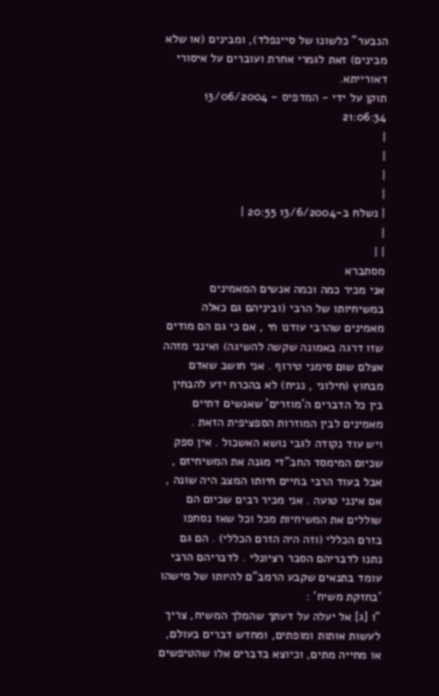הנבער" כלשונו של סיינפלד), ומבינים (או שלא מבינים) זאת לגמרי אחרת ועוברים על איסורי דאורייתא.
תוקן על ידי - המדפיס - 13/06/2004 21:06:34
|
|
|
|
| נשלח ב-13/6/2004 20:55 |
|
| |
מסתברא
אני מכיר כמה וכמה אנשים המאמינים במשיחיותו של הרבי (וביניהם גם כאלה מאמינים שהרבי עודנו חי , אם כי גם הם מודים שזו דרגה באמונה שקשה להשיגה) ואינני מזהה אצלם שום סימני טירוף . אני חושב שאדם מבחוץ (חילוני , נניח) לא בהכרח ידע להבחין בין כל הדברים ה'מוזרים' שאנשים דתיים מאמינים לבין המוזרות הספציפית הזאת .
ויש עוד נקודה לגבי נושא האשכול . אין ספק שכיום המימסד החב"די מגנה את המשיחיזם , אבל בעוד הרבי בחיים חיותו המצב היה שונה , אם אינני טועה . אני מכיר רבים שכיום הם שוללים את המשיחיות מכל וכל שאז נסחפו בזרם הכללי (וזה היה הזרם הכללי) . הם גם נתנו לדבריהם הסבר רציונלי . לדבריהם הרבי עומד בתנאים שקבע הרמב"ם להיותו של מישהו 'בחזקת משיח' :
"ו [ג] אל יעלה על דעתך שהמלך המשיח, צריך לעשות אותות ומופתים, ומחדש דברים בעולם, או מחייה מתים, וכיוצא בדברים אלו שהטיפשים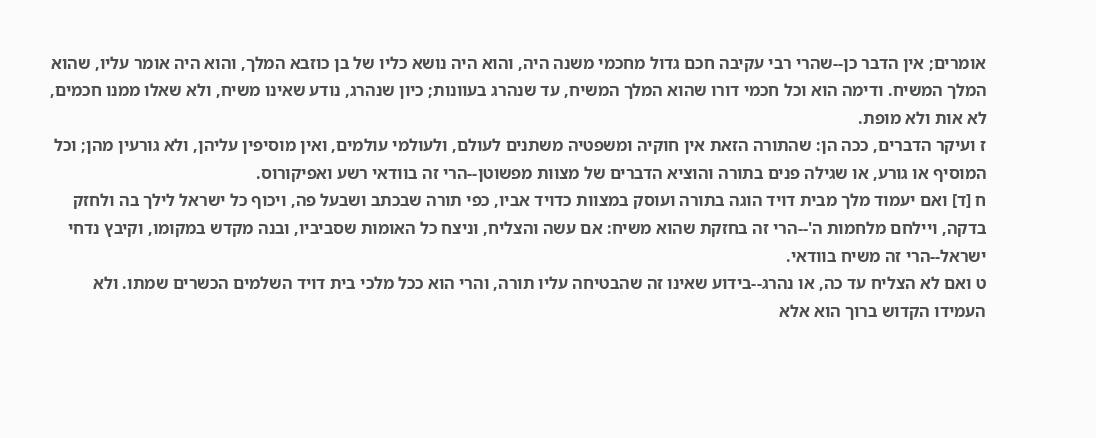אומרים; אין הדבר כן--שהרי רבי עקיבה חכם גדול מחכמי משנה היה, והוא היה נושא כליו של בן כוזבא המלך, והוא היה אומר עליו, שהוא המלך המשיח. ודימה הוא וכל חכמי דורו שהוא המלך המשיח, עד שנהרג בעוונות; כיון שנהרג, נודע שאינו משיח, ולא שאלו ממנו חכמים, לא אות ולא מופת.
ז ועיקר הדברים, ככה הן: שהתורה הזאת אין חוקיה ומשפטיה משתנים לעולם, ולעולמי עולמים, ואין מוסיפין עליהן, ולא גורעין מהן; וכל המוסיף או גורע, או שגילה פנים בתורה והוציא הדברים של מצוות מפשוטן--הרי זה בוודאי רשע ואפיקורוס.
ח [ד] ואם יעמוד מלך מבית דויד הוגה בתורה ועוסק במצוות כדויד אביו, כפי תורה שבכתב ושבעל פה, ויכוף כל ישראל לילך בה ולחזק בדקה, ויילחם מלחמות ה'--הרי זה בחזקת שהוא משיח: אם עשה והצליח, וניצח כל האומות שסביביו, ובנה מקדש במקומו, וקיבץ נדחי ישראל--הרי זה משיח בוודאי.
ט ואם לא הצליח עד כה, או נהרג--בידוע שאינו זה שהבטיחה עליו תורה, והרי הוא ככל מלכי בית דויד השלמים הכשרים שמתו. ולא העמידו הקדוש ברוך הוא אלא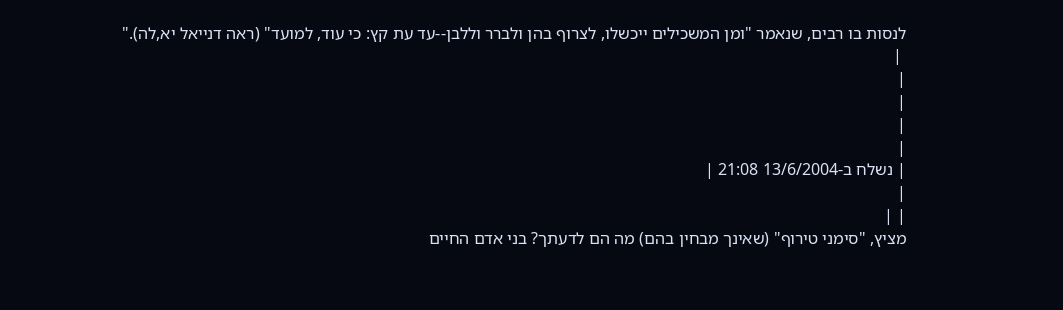לנסות בו רבים, שנאמר "ומן המשכילים ייכשלו, לצרוף בהן ולברר וללבן--עד עת קץ: כי עוד, למועד" (ראה דנייאל יא,לה)."
 |
|
|
|
|
| נשלח ב-13/6/2004 21:08 |
|
| |
מציץ, "סימני טירוף" (שאינך מבחין בהם) מה הם לדעתך? בני אדם החיים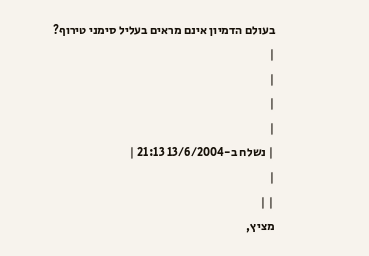בעולם הדמיון אינם מראים בעליל סימני טירוף?
|
|
|
|
| נשלח ב-13/6/2004 21:13 |
|
| |
מציץ,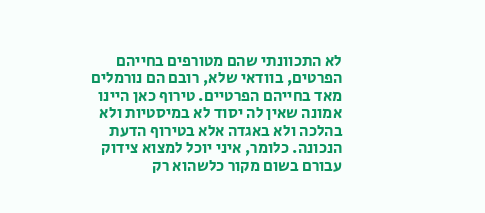לא התכוונתי שהם מטורפים בחייהם הפרטים, בוודאי שלא, רובם הם נורמלים מאד בחייהם הפרטיים. טירוף כאן היינו אמונה שאין לה יסוד לא במיסטיות ולא בהלכה ולא באגדה אלא בטירוף הדעת הנכונה. כלומר, איני יוכל למצוא צידוק עבורם בשום מקור כלשהוא רק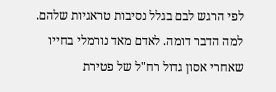לפי הרגש לבם בגלל נסיבות טראגיות שלהם.
למה הדבר דומה. לאדם מאד נורמלי בחייו שאחרי אסון גדול רח"ל של פטירת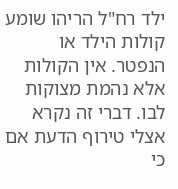ילד רח"ל הריהו שומע קולות הילד או הנפטר. אין הקולות אלא נהמת מצוקות לבו. דברי זה נקרא אצלי טירוף הדעת אם כי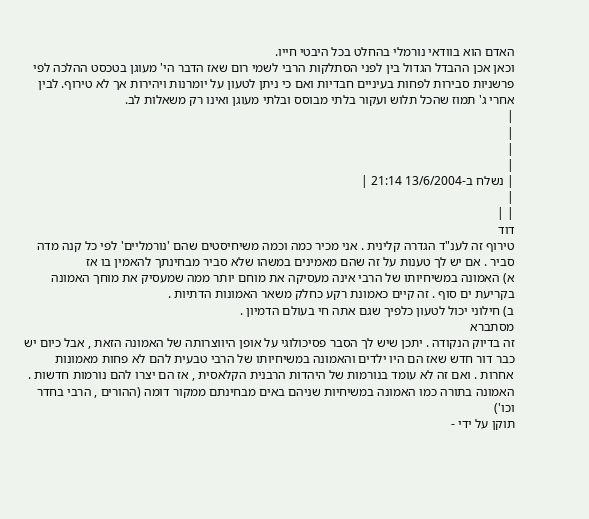האדם הוא בוודאי נורמלי בהחלט בכל היבטי חייו.
וכאן אכן ההבדל הגדול בין לפני הסתלקות הרבי לשמי רום שאז הדבר הי' מעוגן בטכסט ההלכה לפי פרשניות סבירות לפחות בעיניים חבדיות ואם כי ניתן לטעון על יומרנות ויהירות אך לא טירוף. לבין אחרי ג' תמוז שהכל תלוש ועקור בלתי מבוסס ובלתי מעוגן ואינו רק משאלות לב.
|
|
|
|
| נשלח ב-13/6/2004 21:14 |
|
| |
דוד
טירוף זה לענ"ד הגדרה קלינית . אני מכיר כמה וכמה משיחיסטים שהם 'נורמליים' לפי כל קנה מדה סביר . אם יש לך טענות על זה שהם מאמינים במשהו שלא סביר מבחינתך להאמין בו אז
א) האמונה במשיחיותו של הרבי אינה מעסיקה את מוחם יותר ממה שמעסיק את מוחך האמונה בקריעת ים סוף . זה קיים כאמונת רקע כחלק משאר האמונות הדתיות .
ב) חילוני יכול לטעון כלפיך שגם אתה חי בעולם הדמיון .
מסתברא
זה בדיוק הנקודה . יתכן שיש לך הסבר פסיכולוגי על אופן היווצרותה של האמונה הזאת , אבל כיום יש כבר דור חדש שאז הם היו ילדים והאמונה במשיחיותו של הרבי טבעית להם לא פחות מאמונות אחרות . ואם זה לא עומד בנורמות של היהדות הרבנית הקלאסית , אז הם יצרו להם נורמות חדשות . האמונה בתורה כמו האמונה במשיחיות שניהם באים מבחינתם ממקור דומה (ההורים , הרבי בחדר וכו')
תוקן על ידי -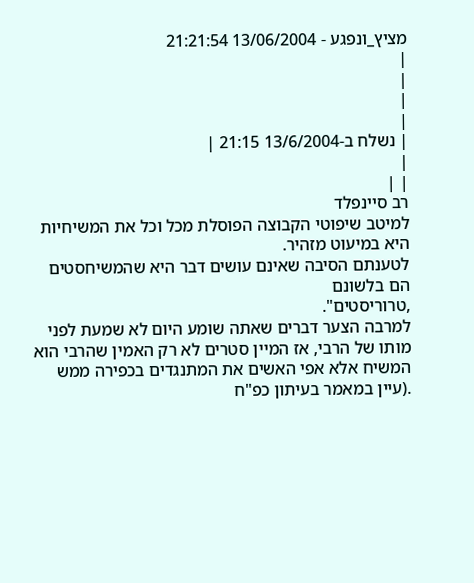מציץ_ונפגע - 13/06/2004 21:21:54
|
|
|
|
| נשלח ב-13/6/2004 21:15 |
|
| |
רב סיינפלד
למיטב שיפוטי הקבוצה הפוסלת מכל וכל את המשיחיות היא במיעוט מזהיר.
לטענתם הסיבה שאינם עושים דבר היא שהמשיחסטים הם בלשונם
,טרוריסטים".
למרבה הצער דברים שאתה שומע היום לא שמעת לפני מותו של הרבי, אז המיין סטרים לא רק האמין שהרבי הוא המשיח אלא אפי האשים את המתנגדים בכפירה ממש .(עיין במאמר בעיתון כפ"ח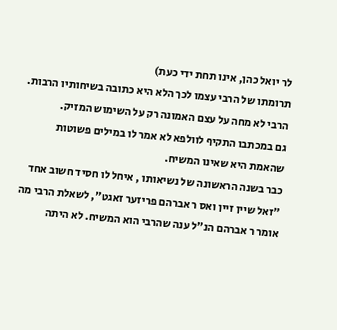לר יואל כהן, אינו תחת ידי כעת)
תרומתו של הרבי עצמו לכך הלא היא כתובה בשיחותיו הרבות.
הרבי לא מחה על עצם האמונה רק על השימוש המזיק.
גם במכתבו התקיף לוולפא לא אמר לו במילים פשוטות שהאמת היא שאינו המשיח.
כבר בשנה הראשונה של נשיאותו , איחל לו חסיד חשוב אחד
"זאל שיין זיין ואס ר אברהם פריזער זאגט", לשאלת הרבי מה אומר ר אברהם הנ"ל ענה שהרבי הוא המשיח. לא היתה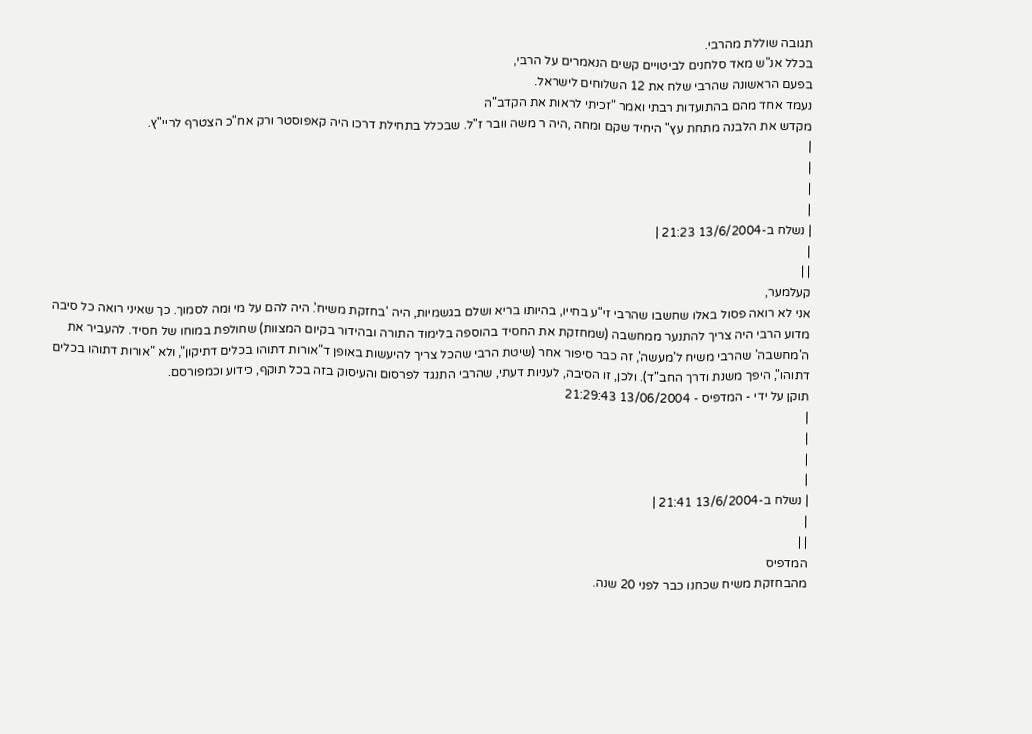תגובה שוללת מהרבי.
בכלל אנ"ש מאד סלחנים לביטויים קשים הנאמרים על הרבי,
בפעם הראשונה שהרבי שלח את 12 השלוחים לישראל.
נעמד אחד מהם בהתועדות רבתי ואמר "זכיתי לראות את הקדב"ה
מקדש את הלבנה מתחת עץ" היחיד שקם ומחה ,היה ר משה וובר ז"ל. שבכלל בתחילת דרכו היה קאפוסטר ורק אח"כ הצטרף לריי"ץ.
|
|
|
|
| נשלח ב-13/6/2004 21:23 |
|
| |
קעלמער,
אני לא רואה פסול באלו שחשבו שהרבי זי"ע בחייו, בהיותו בריא ושלם בגשמיות, היה 'בחזקת משיח'. היה להם על מי ומה לסמוך. כך שאיני רואה כל סיבה מדוע הרבי היה צריך להתנער ממחשבה (שמחזקת את החסיד בהוספה בלימוד התורה ובהידור בקיום המצוות) שחולפת במוחו של חסיד. להעביר את ה'מחשבה' שהרבי משיח ל'מעשה', זה כבר סיפור אחר (שיטת הרבי שהכל צריך להיעשות באופן ד"אורות דתוהו בכלים דתיקון", ולא "אורות דתוהו בכלים דתוהו", היפך משנת ודרך החב"ד). ולכן, זו הסיבה, לעניות דעתי, שהרבי התנגד לפרסום והעיסוק בזה בכל תוקף, כידוע וכמפורסם.
תוקן על ידי - המדפיס - 13/06/2004 21:29:43
|
|
|
|
| נשלח ב-13/6/2004 21:41 |
|
| |
המדפיס
מהבחזקת משיח שכחנו כבר לפני 20 שנה.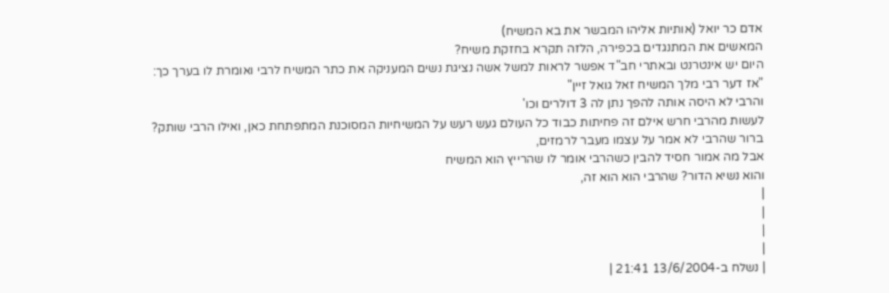אדם כר יואל (אותיות אליהו המבשר את בא המשיח)
המאשים את המתנגדים בכפירה, הלזה תקרא בחזקת משיח?
היום יש אינטרנט ובאתרי חב"ד אפשר לראות למשל אשה נציגת נשים המעניקה את כתר המשיח לרבי ואומרת לו בערך כך:
"אז דער רבי מלך המשיח זאל גואל זיין"
והרבי לא היסה אותה להפך נתן לה 3 דולרים וכו'
לעשות מהרבי חרש אילם זה פחיתות כבוד כל העולם געש רעש על המשיחיות המסוכנת המתפתחת כאן, ואילו הרבי שותק?
ברור שהרבי לא אמר על עצמו מעבר לרמזים,
אבל מה אמור חסיד להבין כשהרבי אומר לו שהרייץ הוא המשיח
והוא נשיא הדור? שהרבי הוא הוא זה,
|
|
|
|
| נשלח ב-13/6/2004 21:41 |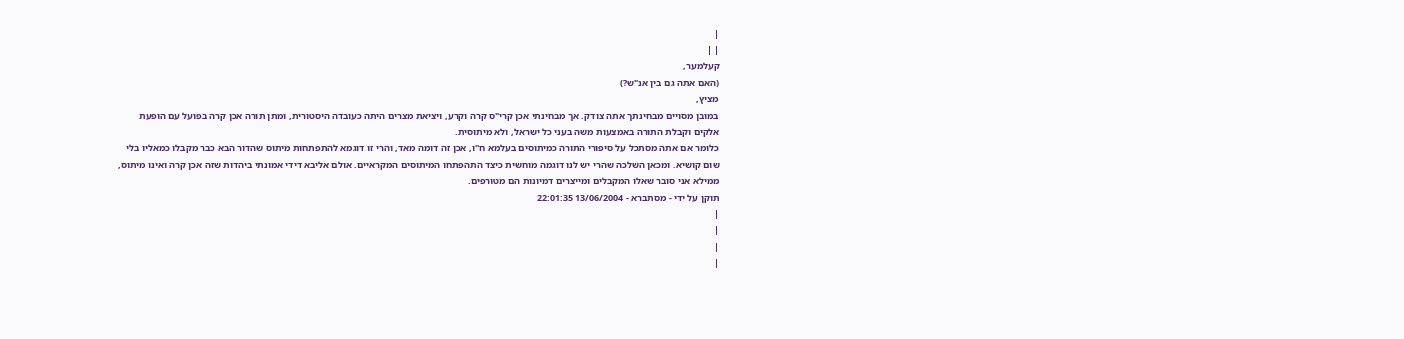|
| |
קעלמער,
(האם אתה גם בין אנ"ש?)
מציץ,
במובן מסויים מבחינתך אתה צודק. אך מבחינתי אכן קרי"ס קרה וקרע, ויציאת מצרים היתה כעובדה היסטורית, ומתן תורה אכן קרה בפועל עם הופעת אלקים וקבלת התורה באמצעות משה בעני כל ישראל, ולא מיתוסית.
כלומר אם אתה מסתכל על סיפורי התורה כמיתוסים בעלמא ח"ו, אכן זה דומה מאד, והרי זו דוגמא להתפתחות מיתוס שהדור הבא כבר מקבלו כמאליו בלי שום קושיא. ומכאן השלכה שהרי יש לנו דוגמה מוחשית כיצד התהפתחו המיתוסים המקראיים. אולם אליבא דידי אמונתי ביהדות שזה אכן קרה ואינו מיתוס, ממילא אני סובר שאלו המקבלים ומייצרים דמיונות הם מטורפים.
תוקן על ידי - מסתברא - 13/06/2004 22:01:35
|
|
|
|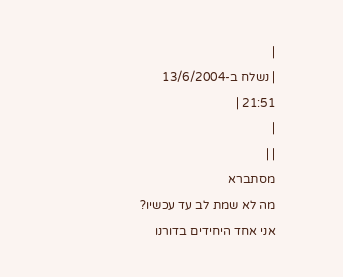|
| נשלח ב-13/6/2004 21:51 |
|
| |
מסתברא
מה לא שמת לב עד עכשיו?
אני אחד היחידים בדורנו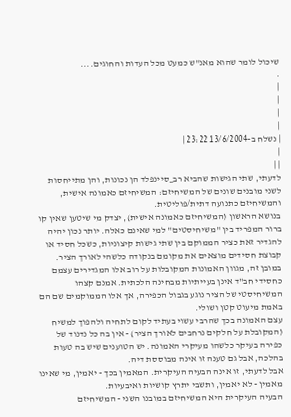שיכול לומר שהוא מאנ"ש כמעט מכל העדות והחוגים....
.
|
|
|
|
| נשלח ב-13/6/2004 23:22 |
|
| |
לדעתי, שתי הגישות שהביא רב_סיינפלד הן נכונות, והן מתייחסות לשני מובנים שונים של המשיחיזם: המשיחיזם כאמונה אישית, והמשיחיזם כתנועה דתית/פוליטית.
בנושא הראשון (המשיחיזם כאמונה אישית), יצדק מי שיטען שאין קו ברור המפריד בין "משיחיסטים" למי שאינם כאלה. יותר נכון יהיה להגדיר זאת כציר הממוקם בין שתי גישות קיצוניות, כשכל חסיד או קבוצת חסידים מוצאים את מקומם בנקודה כלשהי לאורך הציר.
במובן זה, מגוון האמונות המקובלות על רוב אלו המגדירים עצמם כחסידי חב"ד אינן בעייתיות מבחינה הלכתית. אמנם קצהו המשיחיסטי של הציר נוגע בגבול הכפירה, אך אלו הממוקמים שם הם באמת מיעוט קטן ושולי.
עצם האמונה בכך שהרבי עשוי בעתיד לקום לתחיה ולהפוך למשיח (המקובלת על חלקים נרחבים לאורך הציר) - אין בה כל נדנוד של כפירה בעיקר כלשהו מעיקרי האמונה. יש הטוענים שיש בה טעות בהלכה, אבל גם טענה זו אינה מבוססת דיה.
אבל לדעתי, זו אינה הבעיה העיקרית. המאמין בכך - יאמין, מי שאינו מאמין - לא יאמין, ותשבי יתרץ קושיות ואיבעיות.
הבעיה העיקרית היא המשיחיזם במובנו השני - המשיחיזם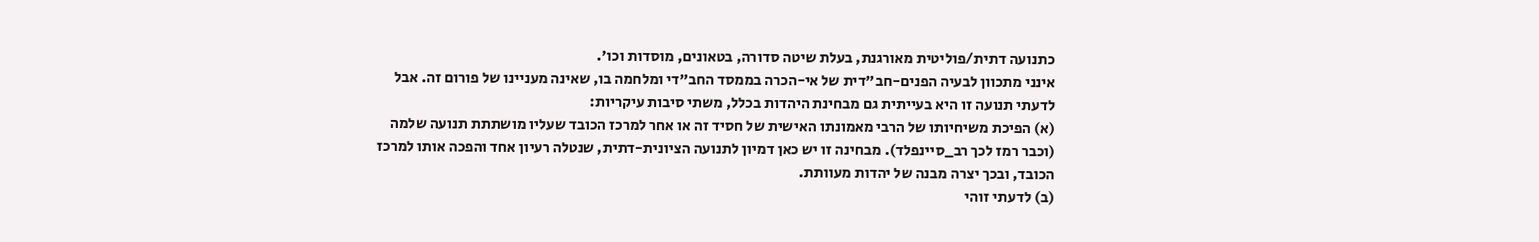כתנועה דתית/פוליטית מאורגנת, בעלת שיטה סדורה, בטאונים, מוסדות וכו'.
אינני מתכוון לבעיה הפנים-חב"דית של אי-הכרה בממסד החב"די ומלחמה בו, שאינה מעניינו של פורום זה. אבל לדעתי תנועה זו היא בעייתית גם מבחינת היהדות בכלל, משתי סיבות עיקריות:
(א) הפיכת משיחיותו של הרבי מאמונתו האישית של חסיד זה או אחר למרכז הכובד שעליו מושתתת תנועה שלמה (וכבר רמז לכך רב_סיינפלד). מבחינה זו יש כאן דמיון לתנועה הציונית-דתית, שנטלה רעיון אחד והפכה אותו למרכז הכובד, ובכך יצרה מבנה של יהדות מעוותת.
(ב) לדעתי זוהי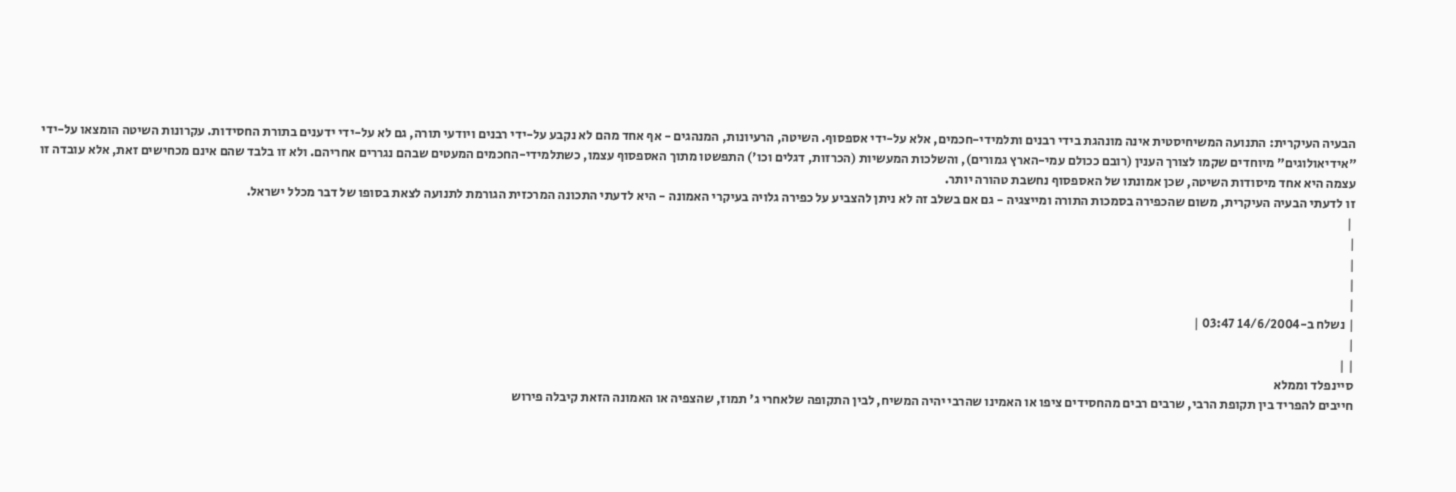הבעיה העיקרית: התנועה המשיחיסטית אינה מונהגת בידי רבנים ותלמידי-חכמים, אלא על-ידי אספסוף. השיטה, הרעיונות, המנהגים - אף אחד מהם לא נקבע על-ידי רבנים ויודעי תורה, גם לא על-ידי ידענים בתורת החסידות. עקרונות השיטה הומצאו על-ידי "אידיאולוגים" מיוחדים שקמו לצורך הענין (רובם ככולם עמי-הארץ גמורים), והשלכות המעשיות (הכרזות, דגלים וכו') התפשטו מתוך האספסוף עצמו, כשתלמידי-החכמים המעטים שבהם נגררים אחריהם. ולא זו בלבד שהם אינם מכחישים זאת, אלא עובדה זו עצמה היא אחד מיסודות השיטה, שכן אמונתו של האספסוף נחשבת טהורה יותר.
זו לדעתי הבעיה העיקרית, משום שהכפירה בסמכות התורה ומייצגיה - גם אם בשלב זה לא ניתן להצביע על כפירה גלויה בעיקרי האמונה - היא לדעתי התכונה המרכזית הגורמת לתנועה לצאת בסופו של דבר מכלל ישראל.
 |
|
|
|
|
| נשלח ב-14/6/2004 03:47 |
|
| |
סיינפלד וממלא
חייבים להפריד בין תקופת הרבי, שרבים רבים מהחסידים ציפו או האמינו שהרבי יהיה המשיח, לבין התקופה שלאחרי ג' תמוז, שהצפיה או האמונה הזאת קיבלה פירוש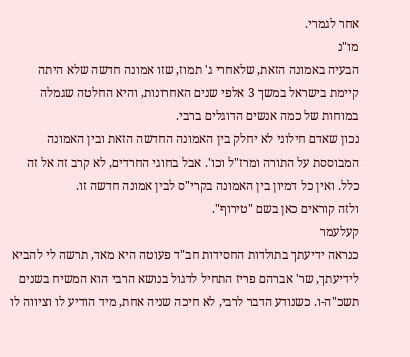אחר לגמרי.
מו"נ
הבעיה באמונה הזאת, שלאחרי ג' תמוז, שזו אמונה חדשה שלא היתה קיימת בישראל במשך 3 אלפי שנים האחרונות, והיא החלטה שגמלה במוחות של כמה אנשים הדוגלים ברבי.
נכון שאדם חילוני לא יחלק בין האמונה החדשה הזאת ובין האמונה המבוססת על התורה ומרז"ל וכו'. אבל בחוגי החרדים, לא קרב זה אל זה כלל. ואין כל דמיון בין האמונה בקרי"ס לבין אמונה חדשה זו.
ולזה קוראים כאן בשם "טירוף".
קעלעמר
כנראה ידיעתך בתולדות החסידות חב"ד פעוטה היא מאד, תרשה לי להביא לידיעתך, שר' אברהם פריז התחיל לדגול בנושא הרבי הוא המשיח בשנים תשכ"ה-ו. כשנודע הדבר לרבי, לא חיכה שניה אחת, מיד הודיע לו וציווה לו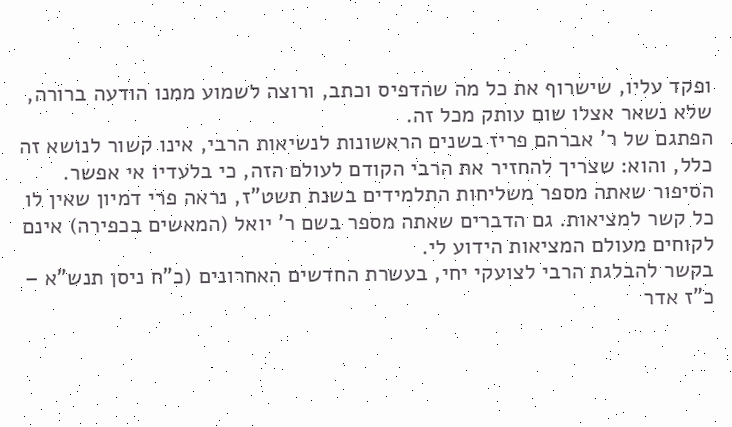ופקד עליו, שישרוף את כל מה שהדפיס וכתב, ורוצה לשמוע ממנו הודעה ברורה, שלא נשאר אצלו שום עותק מכל זה.
הפתגם של ר' אברהם פריז בשנים הראשונות לנשיאות הרבי, אינו קשור לנושא זה כלל, והוא: שצריך להחזיר את הרבי הקודם לעולם הזה, כי בלעדיו אי אפשר.
הסיפור שאתה מספר משליחות התלמידים בשנת תשט"ז, נראה פרי דמיון שאין לו כל קשר למציאות. גם הדברים שאתה מספר בשם ר' יואל (המאשים בכפירה) אינם לקוחים מעולם המציאות הידוע לי.
בקשר להבלגת הרבי לצועקי יחי, בעשרת החדשים האחרונים (כ"ח ניסן תנש"א – כ"ז אדר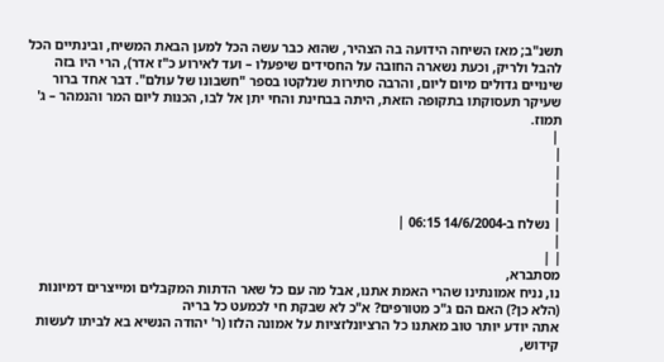תשנ"ב; מאז השיחה הידועה בה הצהיר, שהוא כבר עשה הכל למען הבאת המשיח, ובינתיים הכל להבל ולריק, וכעת נשארה החובה על החסידים שיפעלו – ועד לאירוע כ"ז אדר), הרי היו בזה שינויים גדולים מיום ליום, והרבה סתירות שנלקטו בספר "חשבונו של עולם". דבר אחד ברור שעיקר תעסוקתו בתקופה הזאת, היתה בבחינת והחי יתן אל לבו, הכנות ליום המר והנמהר – ג' תמוז.
 |
|
|
|
|
| נשלח ב-14/6/2004 06:15 |
|
| |
מסתברא,
נו, נניח אמונתינו שהרי האמת אתנו, אבל מה עם כל שאר הדתות המקבלים ומייצרים דמיונות (הלא כן?) האם הם ג"כ מטורפים? א"כ לא שבקת חי לכמעט כל בריה
אתה יודע יותר טוב מאתנו כל הרציונלזציות על אמונה הלזו (ר' יהודה הנשיא בא לביתו לעשות קידוש,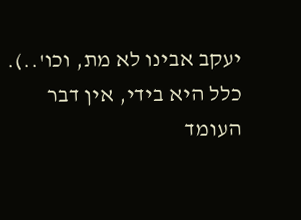יעקב אבינו לא מת, וכו'..). כלל היא בידי, אין דבר העומד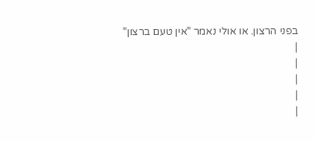בפני הרצון. או אולי נאמר "אין טעם ברצון"
|
|
|
|
|